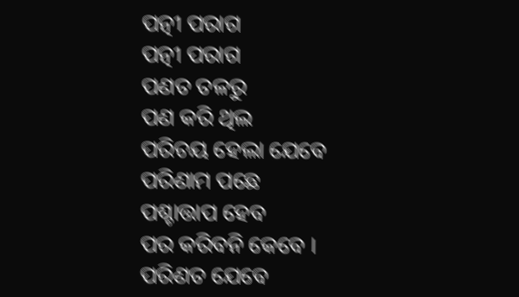ପତ୍ନୀ ପରାଗ
ପତ୍ନୀ ପରାଗ
ପଣତ ତଳରୁ
ପଣ କରି ଥିଲ
ପରିଚୟ ହେଲା ଯେବେ
ପରିଣାମ ପଛେ
ପଶ୍ଚାତ୍ତାପ ହେବ
ପର କରିବନି କେବେ ।
ପରିଣତ ଯେବେ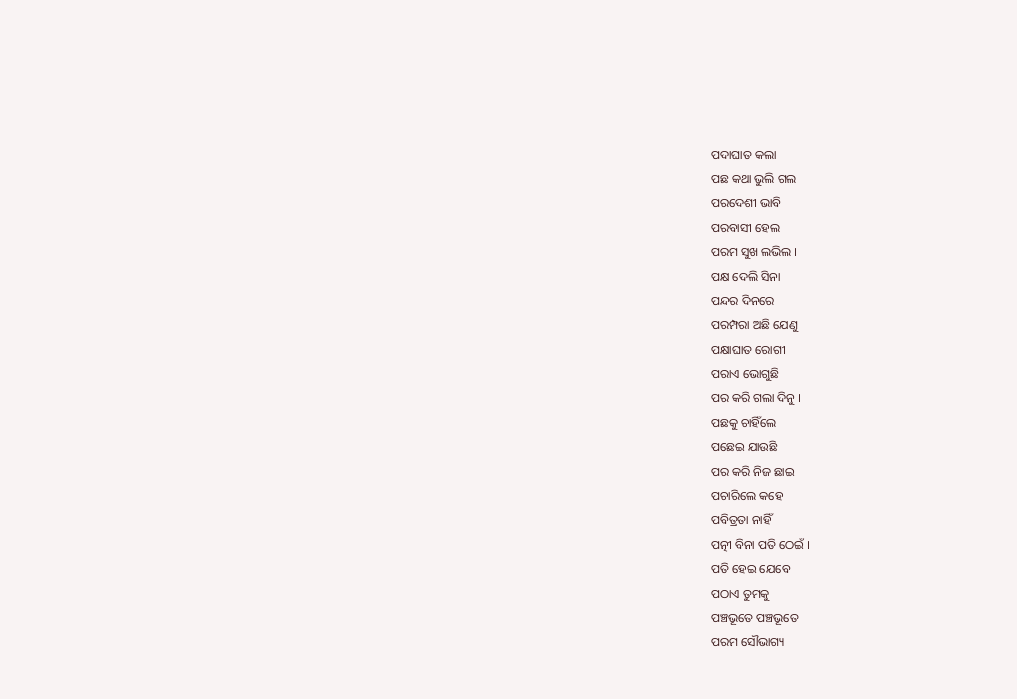ପଦାଘାତ କଲା
ପଛ କଥା ଭୁଲି ଗଲ
ପରଦେଶୀ ଭାବି
ପରବାସୀ ହେଲ
ପରମ ସୁଖ ଲଭିଲ ।
ପକ୍ଷ ଦେଲି ସିନା
ପନ୍ଦର ଦିନରେ
ପରମ୍ପରା ଅଛି ଯେଣୁ
ପକ୍ଷାଘାତ ରୋଗୀ
ପରାଏ ଭୋଗୁଛି
ପର କରି ଗଲା ଦିନୁ ।
ପଛକୁ ଚାହିଁଲେ
ପଛେଇ ଯାଉଛି
ପର କରି ନିଜ ଛାଇ
ପଚାରିଲେ କହେ
ପବିତ୍ରତା ନାହିଁ
ପତ୍ନୀ ବିନା ପତି ଠେଇଁ ।
ପତି ହେଇ ଯେବେ
ପଠାଏ ତୁମକୁ
ପଞ୍ଚଭୂତେ ପଞ୍ଚଭୂତେ
ପରମ ସୌଭାଗ୍ୟ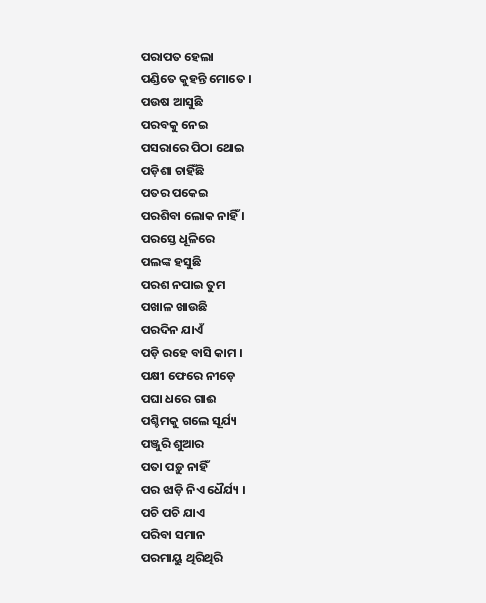ପରାପତ ହେଲା
ପଣ୍ଡିତେ କୁହନ୍ତି ମୋତେ ।
ପଉଷ ଆସୁଛି
ପରବକୁ ନେଇ
ପସରାରେ ପିଠା ଥୋଇ
ପଡ଼ିଶା ଚାହିଁଛି
ପତର ପକେଇ
ପରଶିବା ଲୋକ ନାହିଁ ।
ପରସ୍ତେ ଧୂଳିରେ
ପଲଙ୍କ ହସୁଛି
ପରଶ ନପାଇ ତୁମ
ପଖାଳ ଖାଉଛି
ପରଦିନ ଯାଏଁ
ପଡ଼ି ରହେ ବାସି କାମ ।
ପକ୍ଷୀ ଫେରେ ନୀଡ଼େ
ପଘା ଧରେ ଗାଈ
ପଶ୍ଚିମକୁ ଗଲେ ସୂର୍ଯ୍ୟ
ପଞ୍ଜୁରି ଶୁଆର
ପତା ପଡ଼ୁ ନାହିଁ
ପର ଝାଡ଼ି ନିଏ ଧୈର୍ଯ୍ୟ ।
ପଚି ପଚି ଯାଏ
ପରିବା ସମାନ
ପରମାୟୁ ଥିରିଥିରି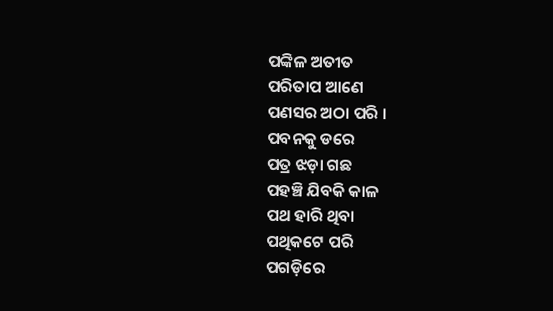ପଙ୍କିଳ ଅତୀତ
ପରିତାପ ଆଣେ
ପଣସର ଅଠା ପରି ।
ପବନକୁ ଡରେ
ପତ୍ର ଝଡ଼ା ଗଛ
ପହଞ୍ଚି ଯିବକି କାଳ
ପଥ ହାରି ଥିବା
ପଥିକଟେ ପରି
ପଗଡ଼ିରେ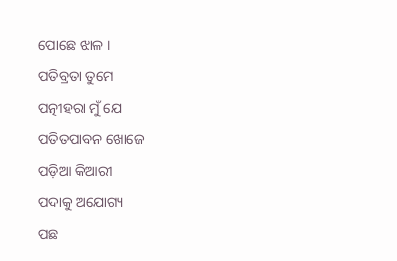ପୋଛେ ଝାଳ ।
ପତିବ୍ରତା ତୁମେ
ପତ୍ନୀହରା ମୁଁ ଯେ
ପତିତପାବନ ଖୋଜେ
ପଡ଼ିଆ କିଆରୀ
ପଦାକୁ ଅଯୋଗ୍ୟ
ପଛ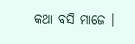କଥା ବସି ମାଜେ ।